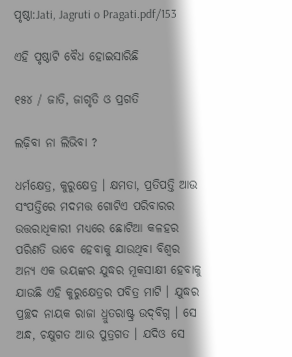ପୃଷ୍ଠା:Jati, Jagruti o Pragati.pdf/153

ଏହି ପୃଷ୍ଠାଟି ବୈଧ ହୋଇସାରିଛି

୧୫୪ / ଜାତି, ଜାଗୃତି ଓ ପ୍ରଗତି

ଲଢ଼ିବା ନା ଲିଭିବା ?

ଧର୍ମକ୍ଷେତ୍ର, କୁରୁକ୍ଷେତ୍ର । କ୍ଷମତା, ପ୍ରତିପତ୍ତି ଆଉ ସଂପତ୍ତିରେ ମଦମତ୍ତ ଗୋଟିଏ ପରିବାରର ଉତ୍ତରାଧିକାରୀ ମଧ୍ୟରେ ଛୋଟିଆ କଳହର ପରିଣତି ଭାବେ ହେବାକୁ ଯାଉଥିବା ବିଶ୍ୱର ଅନ୍ୟ ଏକ ଭୟଙ୍କର ଯୁଦ୍ଧର ମୂକସାକ୍ଷୀ ହେବାକୁ ଯାଉଛି ଏହି କୁରୁକ୍ଷେତ୍ରର ପବିତ୍ର ମାଟି । ଯୁଦ୍ଧର ପ୍ରଚ୍ଛଦ ନାୟକ ରାଜା ଧ୍ରୁତରାଷ୍ଟ୍ର ଉଦ୍‌ବିଗ୍ନ । ସେ ଅନ୍ଧ, ଚକ୍ଷୁଗତ ଆଉ ପୁତ୍ରଗତ । ଯଦିଓ ସେ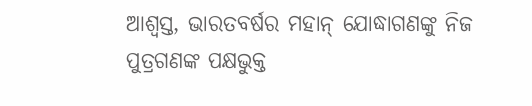ଆଶ୍ୱସ୍ତ, ଭାରତବର୍ଷର ମହାନ୍ ଯୋଦ୍ଧାଗଣଙ୍କୁ ନିଜ ପୁତ୍ରଗଣଙ୍କ ପକ୍ଷଭୁକ୍ତ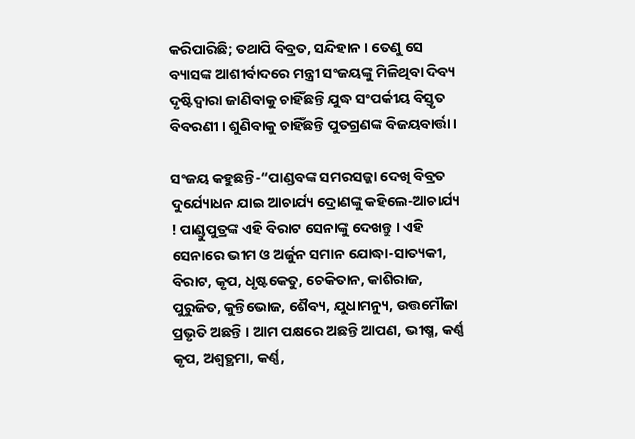କରିପାରିଛି; ତଥାପି ବିବ୍ରତ, ସନ୍ଦିହାନ । ତେଣୁ ସେ ବ୍ୟାସଙ୍କ ଆଶୀର୍ବାଦରେ ମନ୍ତ୍ରୀ ସଂଜୟଙ୍କୁ ମିଳିଥିବା ଦିବ୍ୟ ଦୃଷ୍ଟିଦ୍ୱାରା ଜାଣିବାକୁ ଚାହିଁଛନ୍ତି ଯୁଦ୍ଧ ସଂପର୍କୀୟ ବିସ୍ତୃତ ବିବରଣୀ । ଶୁଣିବାକୁ ଚାହିଁଛନ୍ତି ପୁତଗ୍ରଣଙ୍କ ବିଜୟବାର୍ତ୍ତା ।

ସଂଜୟ କହୁଛନ୍ତି-“ପାଣ୍ଡବଙ୍କ ସମରସଜ୍ଜା ଦେଖି ବିବ୍ରତ ଦୁର୍ଯ୍ୟୋଧନ ଯାଇ ଆଚାର୍ଯ୍ୟ ଦ୍ରୋଣଙ୍କୁ କହିଲେ-ଆଚାର୍ଯ୍ୟ ! ପାଣ୍ଡୁପୁତ୍ରଙ୍କ ଏହି ବିରାଟ ସେନାଙ୍କୁ ଦେଖନ୍ତୁ । ଏହି ସେନାରେ ଭୀମ ଓ ଅର୍ଜୁନ ସମାନ ଯୋଦ୍ଧା-ସାତ୍ୟକୀ, ବିରାଟ, କୃପ, ଧୃଷ୍ଟକେତୁ, ଚେକିତାନ, କାଶିରାଜ, ପୁରୁଜିତ, କୁନ୍ତିଭୋଜ, ଶୈବ୍ୟ, ଯୁଧାମନ୍ୟୁ, ଉତ୍ତମୌଜା ପ୍ରଭୃତି ଅଛନ୍ତି । ଆମ ପକ୍ଷରେ ଅଛନ୍ତି ଆପଣ, ଭୀଷ୍ମ, କର୍ଣ୍ଣ କୃପ, ଅଶ୍ୱତ୍ଥମା, କର୍ଣ୍ଣ,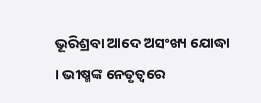ଭୂରିଶ୍ରବା ଆଦେ ଅସଂଖ୍ୟ ଯୋଦ୍ଧା । ଭୀଷ୍ମଙ୍କ ନେତୃତ୍ୱରେ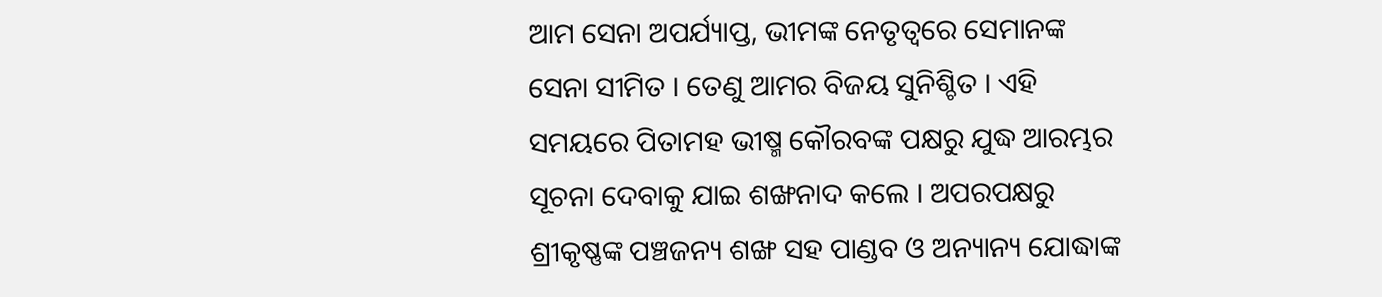ଆମ ସେନା ଅପର୍ଯ୍ୟାପ୍ତ, ଭୀମଙ୍କ ନେତୃତ୍ୱରେ ସେମାନଙ୍କ ସେନା ସୀମିତ । ତେଣୁ ଆମର ବିଜୟ ସୁନିଶ୍ଚିତ । ଏହି ସମୟରେ ପିତାମହ ଭୀଷ୍ମ କୌରବଙ୍କ ପକ୍ଷରୁ ଯୁଦ୍ଧ ଆରମ୍ଭର ସୂଚନା ଦେବାକୁ ଯାଇ ଶଙ୍ଖନାଦ କଲେ । ଅପରପକ୍ଷରୁ ଶ୍ରୀକୃଷ୍ଣଙ୍କ ପଞ୍ଚଜନ୍ୟ ଶଙ୍ଖ ସହ ପାଣ୍ଡବ ଓ ଅନ୍ୟାନ୍ୟ ଯୋଦ୍ଧାଙ୍କ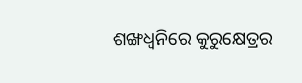ଶଙ୍ଖଧ୍ୱନିରେ କୁରୁକ୍ଷେତ୍ରର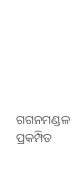ଗଗନମଣ୍ଡଳ ପ୍ରକମ୍ପିତ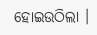ହୋଇଉଠିଲା ।